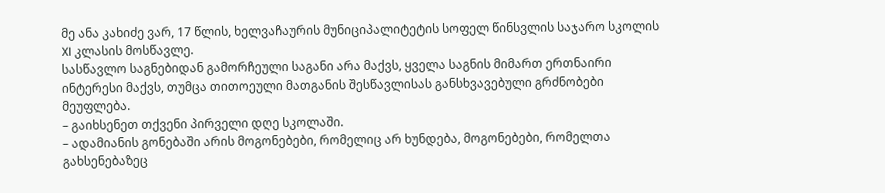მე ანა კახიძე ვარ, 17 წლის, ხელვაჩაურის მუნიციპალიტეტის სოფელ წინსვლის საჯარო სკოლის XI კლასის მოსწავლე.
სასწავლო საგნებიდან გამორჩეული საგანი არა მაქვს, ყველა საგნის მიმართ ერთნაირი ინტერესი მაქვს, თუმცა თითოეული მათგანის შესწავლისას განსხვავებული გრძნობები მეუფლება.
– გაიხსენეთ თქვენი პირველი დღე სკოლაში.
– ადამიანის გონებაში არის მოგონებები, რომელიც არ ხუნდება, მოგონებები, რომელთა გახსენებაზეც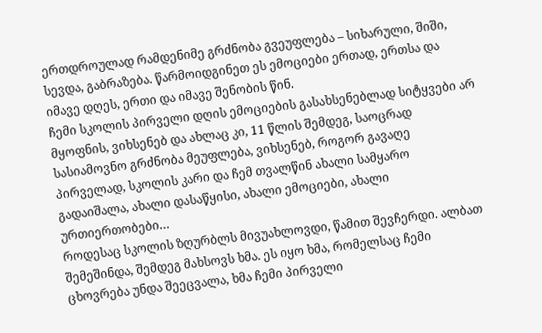ერთდროულად რამდენიმე გრძნობა გვეუფლება – სიხარული, შიში, სევდა, გაბრაზება. წარმოიდგინეთ ეს ემოციები ერთად, ერთსა და იმავე დღეს, ერთი და იმავე შენობის წინ.
ჩემი სკოლის პირველი დღის ემოციების გასახსენებლად სიტყვები არ მყოფნის, ვიხსენებ და ახლაც კი, 11 წლის შემდეგ, საოცრად სასიამოვნო გრძნობა მეუფლება, ვიხსენებ, როგორ გავაღე პირველად, სკოლის კარი და ჩემ თვალწინ ახალი სამყარო გადაიშალა, ახალი დასაწყისი, ახალი ემოციები, ახალი ურთიერთობები…
როდესაც სკოლის ზღურბლს მივუახლოვდი, წამით შევჩერდი. ალბათ შემეშინდა, შემდეგ მახსოვს ხმა. ეს იყო ხმა, რომელსაც ჩემი ცხოვრება უნდა შეეცვალა, ხმა ჩემი პირველი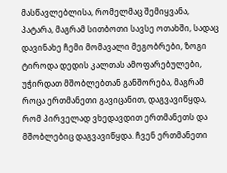მასწავლებლისა, რომელმაც შემიყვანა, პატარა, მაგრამ სითბოთი სავსე ოთახში, სადაც დავინახე ჩემი მომავალი მეგობრები, ზოგი ტიროდა დედის კალთას ამოფარებულები, უჭირდათ მშობლებთან განშორება, მაგრამ როცა ერთმანეთი გავიცანით, დაგვავიწყდა, რომ პირველად ვხედავდით ერთმანეთს და მშობლებიც დაგვავიწყდა. ჩვენ ერთმანეთი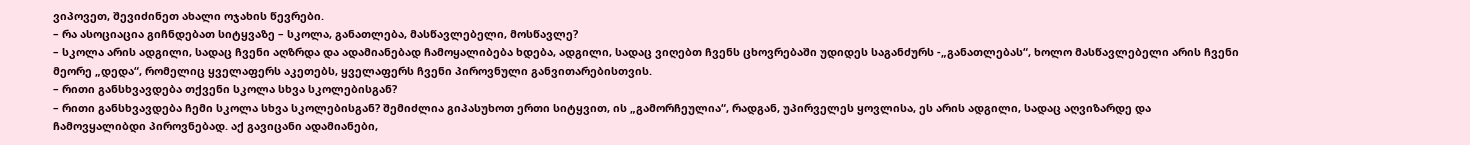ვიპოვეთ, შევიძინეთ ახალი ოჯახის წევრები.
– რა ასოციაცია გიჩნდებათ სიტყვაზე – სკოლა, განათლება, მასწავლებელი, მოსწავლე?
– სკოლა არის ადგილი, სადაც ჩვენი აღზრდა და ადამიანებად ჩამოყალიბება ხდება, ადგილი, სადაც ვიღებთ ჩვენს ცხოვრებაში უდიდეს საგანძურს -„განათლებას“, ხოლო მასწავლებელი არის ჩვენი მეორე „დედა“, რომელიც ყველაფერს აკეთებს, ყველაფერს ჩვენი პიროვნული განვითარებისთვის.
– რითი განსხვავდება თქვენი სკოლა სხვა სკოლებისგან?
– რითი განსხვავდება ჩემი სკოლა სხვა სკოლებისგან? შემიძლია გიპასუხოთ ერთი სიტყვით, ის „გამორჩეულია“, რადგან, უპირველეს ყოვლისა, ეს არის ადგილი, სადაც აღვიზარდე და ჩამოვყალიბდი პიროვნებად. აქ გავიცანი ადამიანები,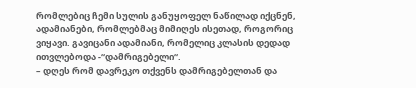რომლებიც ჩემი სულის განუყოფელ ნაწილად იქცნენ, ადამიანები, რომლებმაც მიმიღეს ისეთად, როგორიც ვიყავი. გავიცანი ადამიანი, რომელიც კლასის დედად ითვლებოდა -“დამრიგებელი“.
– დღეს რომ დავრეკო თქვენს დამრიგებელთან და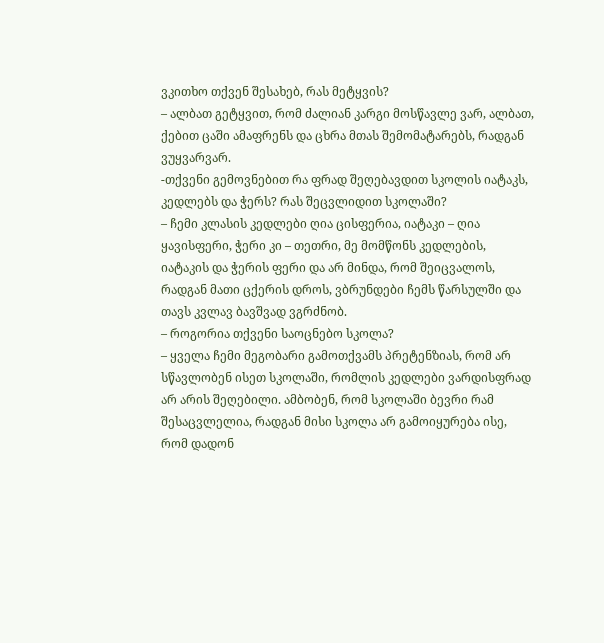ვკითხო თქვენ შესახებ, რას მეტყვის?
– ალბათ გეტყვით, რომ ძალიან კარგი მოსწავლე ვარ, ალბათ, ქებით ცაში ამაფრენს და ცხრა მთას შემომატარებს, რადგან ვუყვარვარ.
-თქვენი გემოვნებით რა ფრად შეღებავდით სკოლის იატაკს, კედლებს და ჭერს? რას შეცვლიდით სკოლაში?
– ჩემი კლასის კედლები ღია ცისფერია, იატაკი – ღია ყავისფერი, ჭერი კი – თეთრი, მე მომწონს კედლების, იატაკის და ჭერის ფერი და არ მინდა, რომ შეიცვალოს, რადგან მათი ცქერის დროს, ვბრუნდები ჩემს წარსულში და თავს კვლავ ბავშვად ვგრძნობ.
– როგორია თქვენი საოცნებო სკოლა?
– ყველა ჩემი მეგობარი გამოთქვამს პრეტენზიას, რომ არ სწავლობენ ისეთ სკოლაში, რომლის კედლები ვარდისფრად არ არის შეღებილი. ამბობენ, რომ სკოლაში ბევრი რამ შესაცვლელია, რადგან მისი სკოლა არ გამოიყურება ისე, რომ დადონ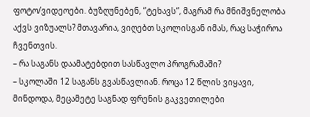ფოტო/ვიდეოები. ბუზღუნებენ, “ტეხავს“, მაგრამ რა მნიშვნელობა აქვს ვიზუალს? მთავარია, ვიღებთ სკოლისგან იმას, რაც საჭიროა ჩვენთვის.
– რა საგანს დაამატებდით სასწავლო პროგრამაში?
– სკოლაში 12 საგანს გვასწავლიან. როცა 12 წლის ვიყავი, მინდოდა, მეცამეტე საგნად ფრენის გაკვეთილები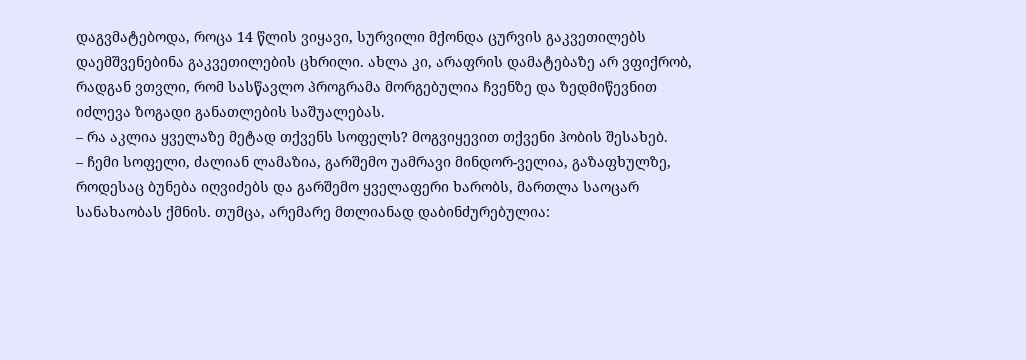დაგვმატებოდა, როცა 14 წლის ვიყავი, სურვილი მქონდა ცურვის გაკვეთილებს დაემშვენებინა გაკვეთილების ცხრილი. ახლა კი, არაფრის დამატებაზე არ ვფიქრობ, რადგან ვთვლი, რომ სასწავლო პროგრამა მორგებულია ჩვენზე და ზედმიწევნით იძლევა ზოგადი განათლების საშუალებას.
– რა აკლია ყველაზე მეტად თქვენს სოფელს? მოგვიყევით თქვენი ჰობის შესახებ.
– ჩემი სოფელი, ძალიან ლამაზია, გარშემო უამრავი მინდორ-ველია, გაზაფხულზე, როდესაც ბუნება იღვიძებს და გარშემო ყველაფერი ხარობს, მართლა საოცარ სანახაობას ქმნის. თუმცა, არემარე მთლიანად დაბინძურებულია: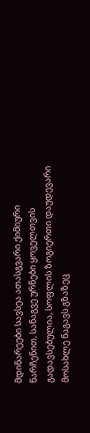მდინარეები სავსეა ათასგვარი ქიმიური ნარჩენით, სანაგვე ურნები ყოველთვის გადავსებულია, სოფლის ზოგიერთი დაუდევარი მოსახლე ნაგავს გზაზეც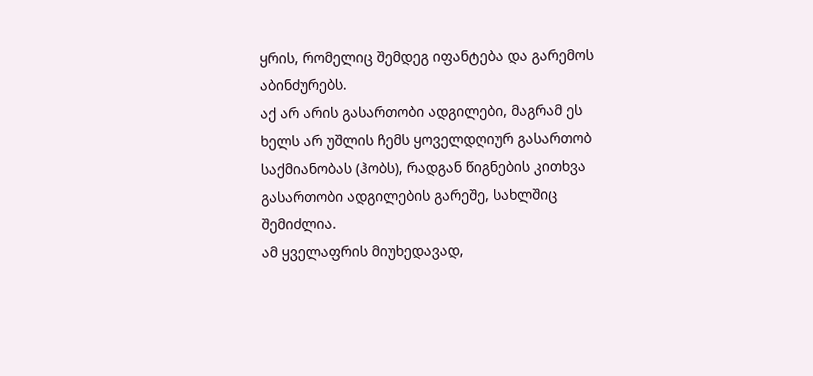ყრის, რომელიც შემდეგ იფანტება და გარემოს აბინძურებს.
აქ არ არის გასართობი ადგილები, მაგრამ ეს ხელს არ უშლის ჩემს ყოველდღიურ გასართობ საქმიანობას (ჰობს), რადგან წიგნების კითხვა გასართობი ადგილების გარეშე, სახლშიც შემიძლია.
ამ ყველაფრის მიუხედავად,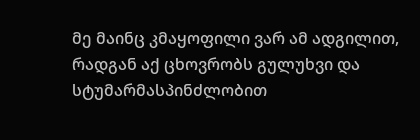მე მაინც კმაყოფილი ვარ ამ ადგილით, რადგან აქ ცხოვრობს გულუხვი და სტუმარმასპინძლობით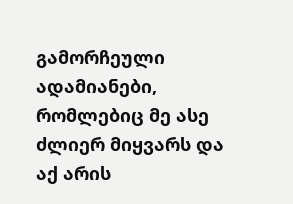გამორჩეული ადამიანები, რომლებიც მე ასე ძლიერ მიყვარს და აქ არის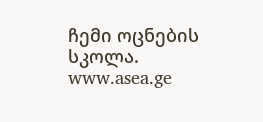ჩემი ოცნების სკოლა.
www.asea.ge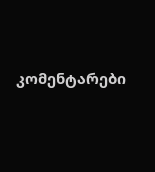კომენტარები